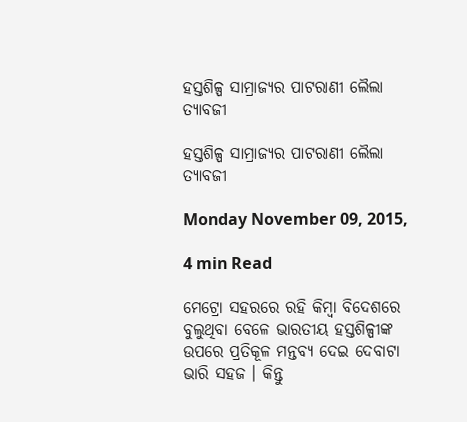ହସ୍ତଶିଳ୍ପ ସାମ୍ରାଜ୍ୟର ପାଟରାଣୀ ଲୈଲା ତ୍ୟାବଜୀ

ହସ୍ତଶିଳ୍ପ ସାମ୍ରାଜ୍ୟର ପାଟରାଣୀ ଲୈଲା ତ୍ୟାବଜୀ

Monday November 09, 2015,

4 min Read

ମେଟ୍ରୋ ସହରରେ ରହି କିମ୍ବା ବିଦେଶରେ ବୁଲୁଥିବା ବେଳେ ଭାରତୀୟ ହସ୍ତଶିଳ୍ପୀଙ୍କ ଉପରେ ପ୍ରତିକୂଳ ମନ୍ତବ୍ୟ ଦେଇ ଦେବାଟା ଭାରି ସହଜ । କିନ୍ତୁ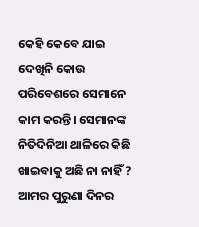କେହି କେବେ ଯାଇ ଦେଖିନି କୋଉ ପରିବେଶରେ ସେମାନେ କାମ କରନ୍ତି। ସେମାନଙ୍କ ନିତିଦିନିଆ ଥାଳିରେ କିଛି ଖାଇବାକୁ ଅଛି ନା ନାହିଁ ? ଆମର ପୁରୁଣା ଦିନର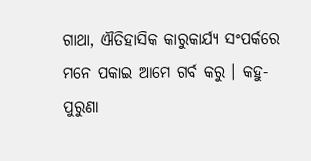ଗାଥା, ଐତିହାସିକ କାରୁକାର୍ଯ୍ୟ ସଂପର୍କରେ ମନେ ପକାଇ ଆମେ ଗର୍ବ କରୁ । କହୁ- ପୁରୁଣା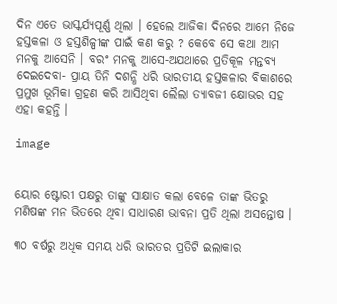ଦିନ ଏତେ ଭାସ୍କର୍ଯ୍ୟପୂର୍ଣ୍ଣ ଥିଲା । ହେଲେ ଆଜିକା ଦିନରେ ଆମେ ନିଜେ ହସ୍ତକଳା ଓ ହସ୍ତଶିଳ୍ପୀଙ୍କ ପାଇଁ କଣ କରୁ ? କେବେ ସେ କଥା ଆମ ମନକୁ ଆସେନି । ବରଂ ମନକୁ ଆସେ-ଅଯଥାରେ ପ୍ରତିକୂଳ ମନ୍ତବ୍ୟ ଦେଇଦେବା- ପ୍ରାୟ ତିନି ଦଶନ୍ଧି ଧରି ଭାରତୀୟ ହସ୍ତକଳାର ବିକାଶରେ ପ୍ରମୁଖ ଭୂମିକା ଗ୍ରହଣ କରି ଆସିଥିବା ଲୈଲା ତ୍ୟାବଜୀ କ୍ଷୋଭର ସହ ଏହା କହନ୍ତି ।

image


ୟୋର ଷ୍ଟୋରୀ ପକ୍ଷରୁ ତାଙ୍କୁ ସାକ୍ଷାତ କଲା ବେଳେ ତାଙ୍କ ଭିତରୁ ମଣିଷଙ୍କ ମନ ଭିତରେ ଥିବା ସାଧାରଣ ଭାବନା ପ୍ରତି ଥିଲା ଅସନ୍ତୋଷ ।

୩୦ ବର୍ଷରୁ ଅଧିକ ସମୟ ଧରି ଭାରତର ପ୍ରତିଟି ଇଲାକାର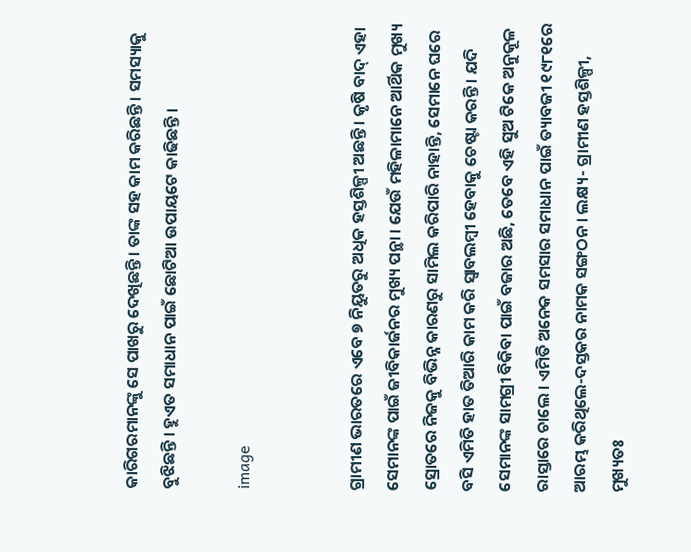କାରିଗରମାନଙ୍କୁ ସେ ପାଖରୁ ଦେଖିଛନ୍ତି । ତାଙ୍କ ସହ କାମ କରିଛନ୍ତି । ସମସ୍ୟାକୁ ବୁଝିଛନ୍ତି । ହୁଏତ ସମାଧାନ ପାଇଁ ଛୋଟିଆ ଉପାୟଟେ କାଢିଛନ୍ତି ।

image


ଗ୍ରାମୀଣ ଭାରତରେ ଏବେ ୭ ନିୟୁତରୁ ଅଧିକ ହସ୍ତଶିଳ୍ପୀ ଅଛନ୍ତି । କୃଷି ବାଦ୍ ଏହା ସେମାନଙ୍କ ପାଇଁ ଜୀବିକାର୍ଜନର ମୁଖ୍ୟ ପନ୍ଥା । ଯେଉଁ ମହିଳାମାନେ ଆର୍ଥିକ ମୁଖ୍ୟ ସ୍ରୋତରେ ନିଜକୁ ବିଭିନ୍ନ କାରଣରୁ ସାମିଲ କରିପାରି ନାହାନ୍ତି, ସେମାନେ ଘରେ ବସି ଏମିତି ହାତ ତିଆରି କାମ କରି ସ୍ୱାବଲମ୍ବୀ ହେବାକୁ ଚେଷ୍ଟା କରନ୍ତି । ଯଦି ସେମାନଙ୍କ ସାମଗ୍ରୀ ବିକିବା ପାଇଁ ବଜାର ଅଛି, ତେବେ ଏହି ସୁଅ ଟିକେ ଅନୁକୂଳ ରାସ୍ତାରେ ଚାଲେ । ଏମିତି ଅନେକ ସମସାର ସମାଧାନ ପାଇଁ ତ୍ୟାବଜୀ ୧୯୮୧ରେ ଆରମ୍ଭ କରିଥିଲେ-ଦସ୍ତକର ନାମକ ସଙ୍ଗଠନ । ଲକ୍ଷ୍ୟ- ଗ୍ରାମୀଣ ହସ୍ତଶିଳ୍ପୀ, ମୁଖ୍ୟତଃ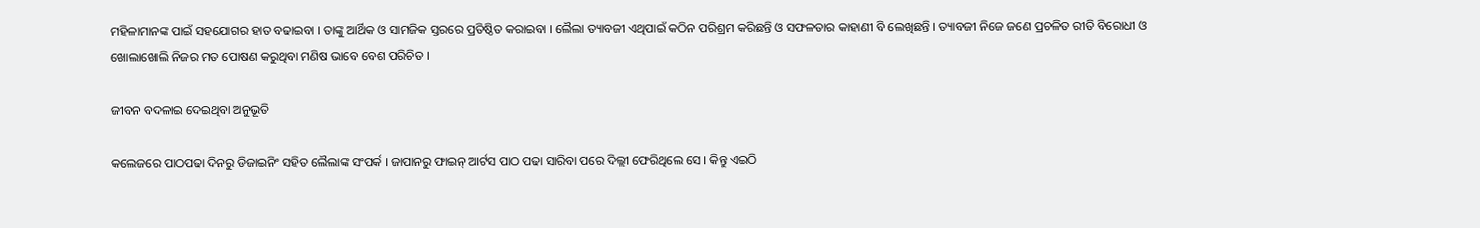ମହିଳାମାନଙ୍କ ପାଇଁ ସହଯୋଗର ହାତ ବଢାଇବା । ତାଙ୍କୁ ଆର୍ଥିକ ଓ ସାମଜିକ ସ୍ତରରେ ପ୍ରତିଷ୍ଠିତ କରାଇବା । ଲୈଲା ତ୍ୟାବଜୀ ଏଥିପାଇଁ କଠିନ ପରିଶ୍ରମ କରିଛନ୍ତି ଓ ସଫଳତାର କାହାଣୀ ବି ଲେଖିଛନ୍ତି । ତ୍ୟାବଜୀ ନିଜେ ଜଣେ ପ୍ରଚଳିତ ରୀତି ବିରୋଧୀ ଓ ଖୋଲାଖୋଲି ନିଜର ମତ ପୋଷଣ କରୁଥିବା ମଣିଷ ଭାବେ ବେଶ ପରିଚିତ ।

ଜୀବନ ବଦଳାଇ ଦେଇଥିବା ଅନୁଭୂତି

କଲେଜରେ ପାଠପଢା ଦିନରୁ ଡିଜାଇନିଂ ସହିତ ଲୈଲାଙ୍କ ସଂପର୍କ । ଜାପାନରୁ ଫାଇନ୍ ଆର୍ଟସ ପାଠ ପଢା ସାରିବା ପରେ ଦିଲ୍ଲୀ ଫେରିଥିଲେ ସେ । କିନ୍ତୁ ଏଇଠି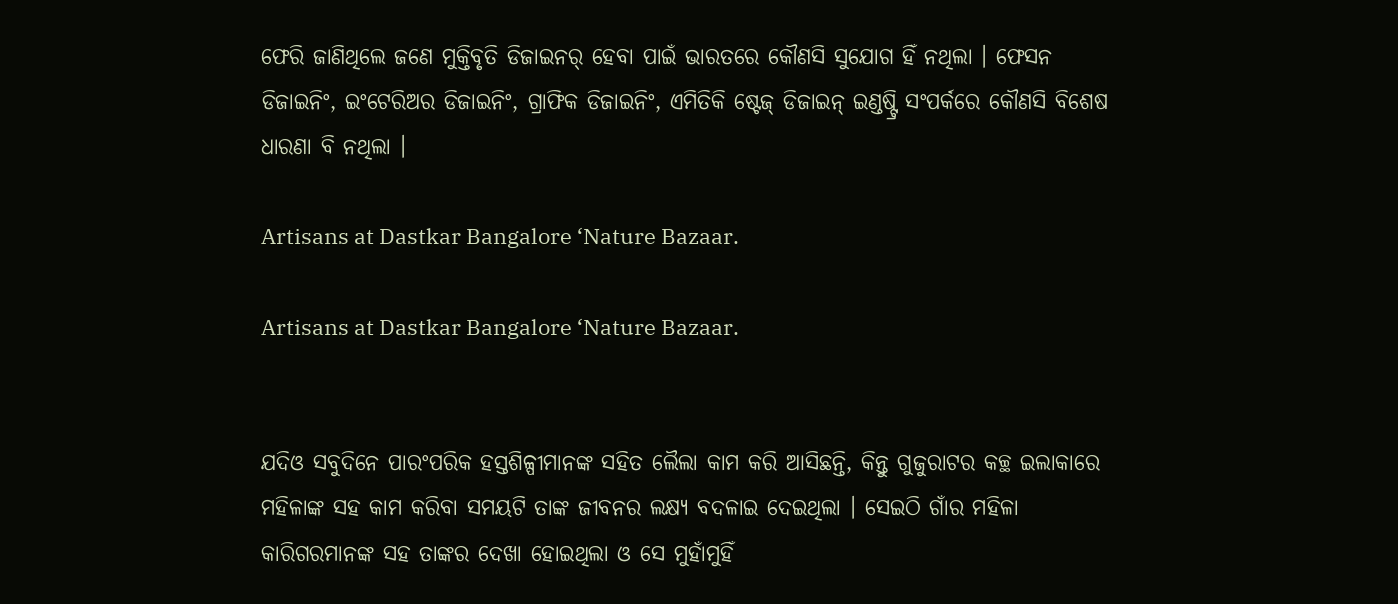ଫେରି ଜାଣିଥିଲେ ଜଣେ ମୁକ୍ତିବୃତି ଡିଜାଇନର୍ ହେବା ପାଇଁ ଭାରତରେ କୌଣସି ସୁଯୋଗ ହିଁ ନଥିଲା । ଫେସନ ଡିଜାଇନିଂ, ଇଂଟେରିଅର ଡିଜାଇନିଂ, ଗ୍ରାଫିକ ଡିଜାଇନିଂ, ଏମିତିକି ଷ୍ଟେଜ୍ ଡିଜାଇନ୍ ଇଣ୍ଡଷ୍ଟ୍ରି ସଂପର୍କରେ କୌଣସି ବିଶେଷ ଧାରଣା ବି ନଥିଲା ।

Artisans at Dastkar Bangalore ‘Nature Bazaar.

Artisans at Dastkar Bangalore ‘Nature Bazaar.


ଯଦିଓ ସବୁଦିନେ ପାରଂପରିକ ହସ୍ତଶିଳ୍ପୀମାନଙ୍କ ସହିତ ଲୈଲା କାମ କରି ଆସିଛନ୍ତି, କିନ୍ତୁ ଗୁଜୁରାଟର କଚ୍ଛ ଇଲାକାରେ ମହିଳାଙ୍କ ସହ କାମ କରିବା ସମୟଟି ତାଙ୍କ ଜୀବନର ଲକ୍ଷ୍ୟ ବଦଳାଇ ଦେଇଥିଲା । ସେଇଠି ଗାଁର ମହିଳା କାରିଗରମାନଙ୍କ ସହ ତାଙ୍କର ଦେଖା ହୋଇଥିଲା ଓ ସେ ମୁହାଁମୁହିଁ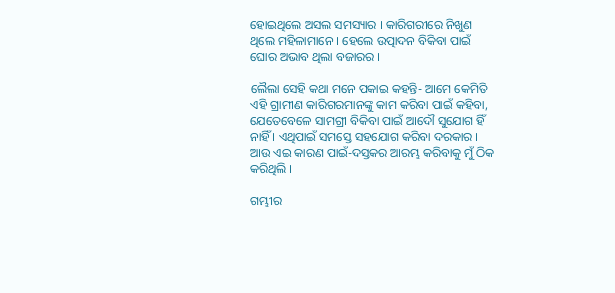ହୋଇଥିଲେ ଅସଲ ସମସ୍ୟାର । କାରିଗରୀରେ ନିଖୁଣ ଥିଲେ ମହିଳାମାନେ । ହେଲେ ଉତ୍ପାଦନ ବିକିବା ପାଇଁ ଘୋର ଅଭାବ ଥିଲା ବଜାରର ।

ଲୈଲା ସେହି କଥା ମନେ ପକାଇ କହନ୍ତି- ଆମେ କେମିତି ଏହି ଗ୍ରାମୀଣ କାରିଗରମାନଙ୍କୁ କାମ କରିବା ପାଇଁ କହିବା, ଯେତେବେଳେ ସାମଗ୍ରୀ ବିକିବା ପାଇଁ ଆଦୌ ସୁଯୋଗ ହିଁ ନାହିଁ । ଏଥିପାଇଁ ସମସ୍ତେ ସହଯୋଗ କରିବା ଦରକାର । ଆଉ ଏଇ କାରଣ ପାଇଁ-ଦସ୍ତକର ଆରମ୍ଭ କରିବାକୁ ମୁଁ ଠିକ କରିଥିଲି ।

ଗମ୍ଭୀର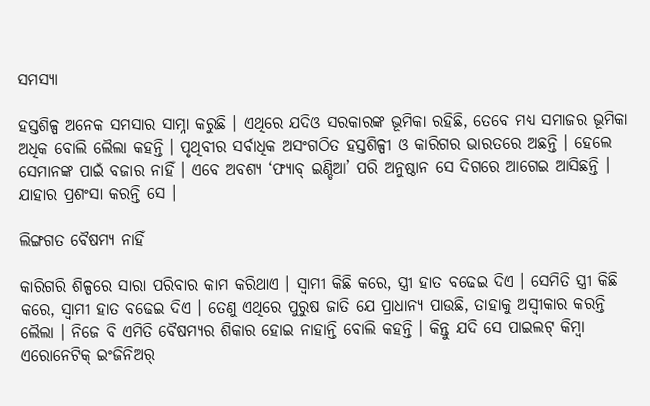ସମସ୍ୟା

ହସ୍ତଶିଳ୍ପ ଅନେକ ସମସାର ସାମ୍ନା କରୁଛି । ଏଥିରେ ଯଦିଓ ସରକାରଙ୍କ ଭୂମିକା ରହିଛି, ତେବେ ମଧ୍ୟ ସମାଜର ଭୂମିକା ଅଧିକ ବୋଲି ଲୈଲା କହନ୍ତି । ପୃଥିବୀର ସର୍ବାଧିକ ଅସଂଗଠିତ ହସ୍ତଶିଳ୍ପୀ ଓ କାରିଗର ଭାରତରେ ଅଛନ୍ତି । ହେଲେ ସେମାନଙ୍କ ପାଇଁ ବଜାର ନାହିଁ । ଏବେ ଅବଶ୍ୟ ‘ଫ୍ୟାବ୍ ଇଣ୍ଡିଆ’ ପରି ଅନୁଷ୍ଠାନ ସେ ଦିଗରେ ଆଗେଇ ଆସିଛନ୍ତି । ଯାହାର ପ୍ରଶଂସା କରନ୍ତି ସେ ।

ଲିଙ୍ଗଗତ ବୈଷମ୍ୟ ନାହିଁ

କାରିଗରି ଶିଳ୍ପରେ ସାରା ପରିବାର କାମ କରିଥାଏ । ସ୍ୱାମୀ କିଛି କରେ, ସ୍ତ୍ରୀ ହାତ ବଢେଇ ଦିଏ । ସେମିତି ସ୍ତ୍ରୀ କିଛି କରେ, ସ୍ୱାମୀ ହାତ ବଢେଇ ଦିଏ । ତେଣୁ ଏଥିରେ ପୁରୁଷ ଜାତି ଯେ ପ୍ରାଧାନ୍ୟ ପାଉଛି, ତାହାକୁ ଅସ୍ୱୀକାର କରନ୍ତି ଲୈଲା । ନିଜେ ବି ଏମିତି ବୈଷମ୍ୟର ଶିକାର ହୋଇ ନାହାନ୍ତି ବୋଲି କହନ୍ତି । କିନ୍ତୁ ଯଦି ସେ ପାଇଲଟ୍ କିମ୍ବା ଏରୋନେଟିକ୍ ଇଂଜିନିଅର୍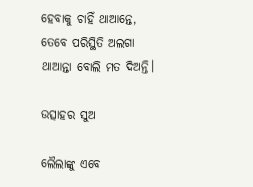ହେବାକୁ ଚାହିଁ ଥାଆନ୍ତେ, ତେବେ ପରିସ୍ଥିତି ଅଲଗା ଥାଆନ୍ତା ବୋଲି ମତ ଦିଅନ୍ତି।

ଉତ୍ସାହର ସୁଅ

ଲୈଲାଙ୍କୁ ଏବେ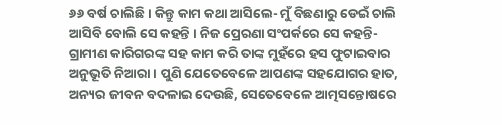୬୬ ବର୍ଷ ଚାଲିଛି । କିନ୍ତୁ କାମ କଥା ଆସିଲେ- ମୁଁ ବିଛଣାରୁ ଡେଇଁ ଚାଲି ଆସିବି ବୋଲି ସେ କହନ୍ତି । ନିଜ ପ୍ରେରଣା ସଂପର୍କରେ ସେ କହନ୍ତି- ଗ୍ରାମୀଣ କାରିଗରଙ୍କ ସହ କାମ କରି ତାଙ୍କ ମୁହଁରେ ହସ ଫୁଟାଇବାର ଅନୁଭୂତି ନିଆରା । ପୁଣି ଯେତେବେଳେ ଆପଣଙ୍କ ସହଯୋଗର ହାତ, ଅନ୍ୟର ଜୀବନ ବଦଳାଇ ଦେଉଛି, ସେତେବେଳେ ଆତ୍ମସନ୍ତୋଷରେ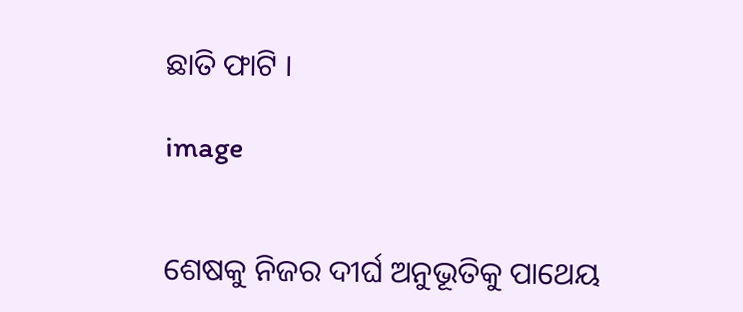ଛାତି ଫାଟି ।

image


ଶେଷକୁ ନିଜର ଦୀର୍ଘ ଅନୁଭୂତିକୁ ପାଥେୟ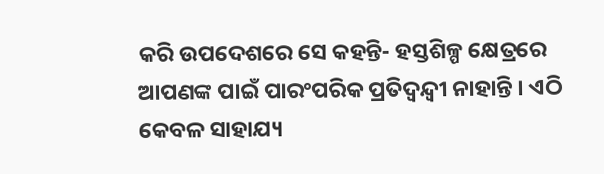କରି ଉପଦେଶରେ ସେ କହନ୍ତି- ହସ୍ତଶିଳ୍ପ କ୍ଷେତ୍ରରେ ଆପଣଙ୍କ ପାଇଁ ପାରଂପରିକ ପ୍ରତିଦ୍ୱନ୍ଦ୍ୱୀ ନାହାନ୍ତି । ଏଠି କେବଳ ସାହାଯ୍ୟ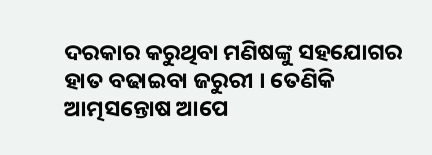ଦରକାର କରୁଥିବା ମଣିଷଙ୍କୁ ସହଯୋଗର ହାତ ବଢାଇବା ଜରୁରୀ । ତେଣିକି ଆତ୍ମସନ୍ତୋଷ ଆପେ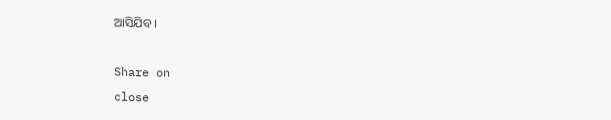ଆସିଯିବ ।

Share on
close